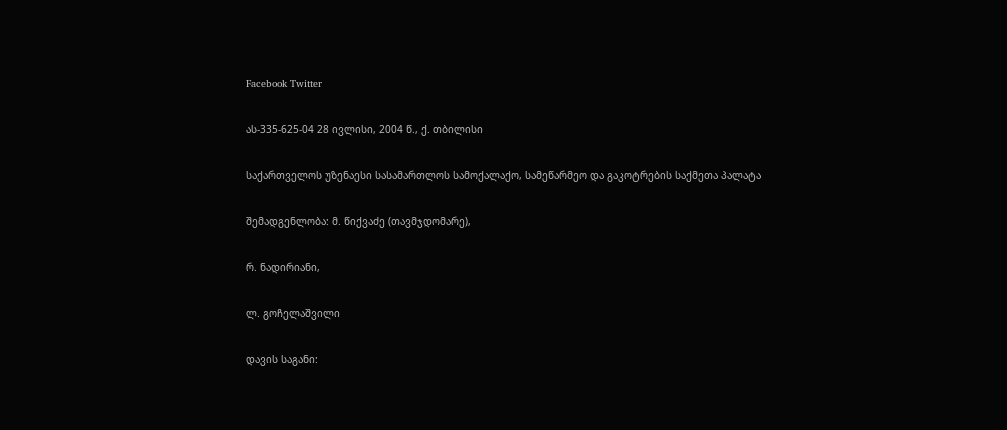Facebook Twitter

ას-335-625-04 28 ივლისი, 2004 წ., ქ. თბილისი

საქართველოს უზენაესი სასამართლოს სამოქალაქო, სამეწარმეო და გაკოტრების საქმეთა პალატა

შემადგენლობა: მ. წიქვაძე (თავმჯდომარე),

რ. ნადირიანი,

ლ. გოჩელაშვილი

დავის საგანი: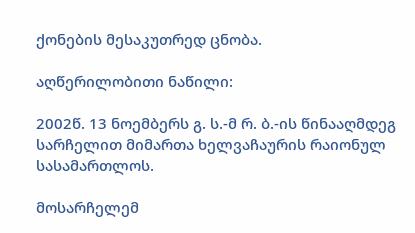ქონების მესაკუთრედ ცნობა.

აღწერილობითი ნაწილი:

2002წ. 13 ნოემბერს გ. ს.-მ რ. ბ.-ის წინააღმდეგ სარჩელით მიმართა ხელვაჩაურის რაიონულ სასამართლოს.

მოსარჩელემ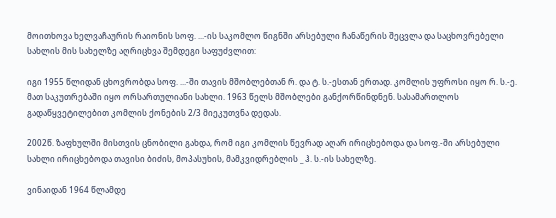მოითხოვა ხელვაჩაურის რაიონის სოფ. ...-ის საკომლო წიგნში არსებული ჩანაწერის შეცვლა და საცხოვრებელი სახლის მის სახელზე აღრიცხვა შემდეგი საფუძვლით:

იგი 1955 წლიდან ცხოვრობდა სოფ. ...-ში თავის მშობლებთან რ. და ტ. ს.-ესთან ერთად. კომლის უფროსი იყო რ. ს.-ე. მათ საკუთრებაში იყო ორსართულიანი სახლი. 1963 წელს მშობლები განქორწინდნენ. სასამართლოს გადაწყვეტილებით კომლის ქონების 2/3 მიეკუთვნა დედას.

2002წ. ზაფხულში მისთვის ცნობილი გახდა, რომ იგი კომლის წევრად აღარ ირიცხებოდა და სოფ.-ში არსებული სახლი ირიცხებოდა თავისი ბიძის, მოპასუხის, მამკვიდრებლის _ ჰ. ს.-ის სახელზე.

ვინაიდან 1964 წლამდე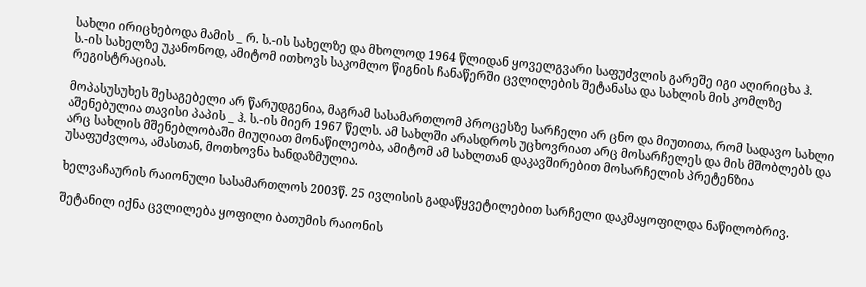სახლი ირიცხებოდა მამის _ რ. ს.-ის სახელზე და მხოლოდ 1964 წლიდან ყოველგვარი საფუძვლის გარეშე იგი აღირიცხა ჰ. ს.-ის სახელზე უკანონოდ, ამიტომ ითხოვს საკომლო წიგნის ჩანაწერში ცვლილების შეტანასა და სახლის მის კომლზე რეგისტრაციას.

მოპასუსუხეს შესაგებელი არ წარუდგენია, მაგრამ სასამართლომ პროცესზე სარჩელი არ ცნო და მიუთითა, რომ სადავო სახლი აშენებულია თავისი პაპის _ ჰ. ს.-ის მიერ 1967 წელს. ამ სახლში არასდროს უცხოვრიათ არც მოსარჩელეს და მის მშობლებს და არც სახლის მშენებლობაში მიუღიათ მონაწილეობა, ამიტომ ამ სახლთან დაკავშირებით მოსარჩელის პრეტენზია უსაფუძვლოა, ამასთან, მოთხოვნა ხანდაზმულია.

ხელვაჩაურის რაიონული სასამართლოს 2003წ. 25 ივლისის გადაწყვეტილებით სარჩელი დაკმაყოფილდა ნაწილობრივ.

შეტანილ იქნა ცვლილება ყოფილი ბათუმის რაიონის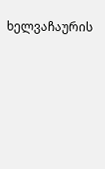ხელვაჩაურის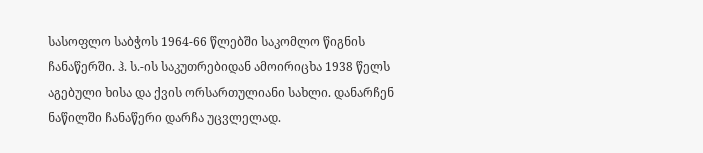სასოფლო საბჭოს 1964-66 წლებში საკომლო წიგნის ჩანაწერში. ჰ. ს.-ის საკუთრებიდან ამოირიცხა 1938 წელს აგებული ხისა და ქვის ორსართულიანი სახლი. დანარჩენ ნაწილში ჩანაწერი დარჩა უცვლელად.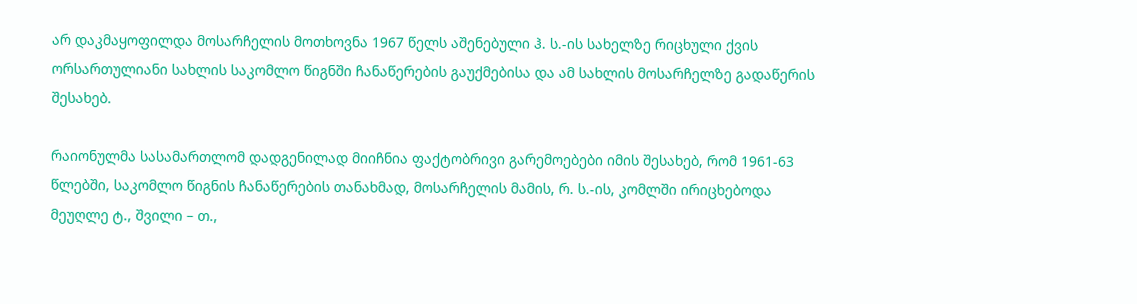არ დაკმაყოფილდა მოსარჩელის მოთხოვნა 1967 წელს აშენებული ჰ. ს.-ის სახელზე რიცხული ქვის ორსართულიანი სახლის საკომლო წიგნში ჩანაწერების გაუქმებისა და ამ სახლის მოსარჩელზე გადაწერის შესახებ.

რაიონულმა სასამართლომ დადგენილად მიიჩნია ფაქტობრივი გარემოებები იმის შესახებ, რომ 1961-63 წლებში, საკომლო წიგნის ჩანაწერების თანახმად, მოსარჩელის მამის, რ. ს.-ის, კომლში ირიცხებოდა მეუღლე ტ., შვილი – თ.,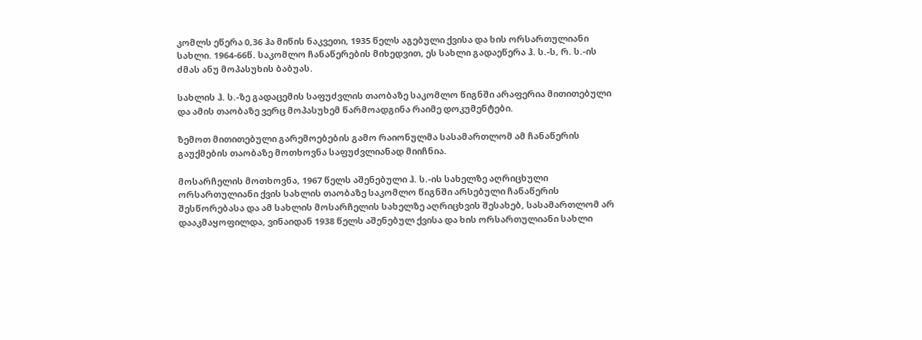კომლს ეწერა 0,36 ჰა მიწის ნაკვეთი, 1935 წელს აგებული ქვისა და ხის ორსართულიანი სახლი. 1964-66წ. საკომლო ჩანაწერების მიხედვით, ეს სახლი გადაეწერა ჰ. ს.-ს, რ. ს.-ის ძმას ანუ მოპასუხის ბაბუას.

სახლის ჰ. ს.-ზე გადაცემის საფუძვლის თაობაზე საკომლო წიგნში არაფერია მითითებული და ამის თაობაზე ვერც მოპასუხემ წარმოადგინა რაიმე დოკუმენტები.

ზემოთ მითითებული გარემოებების გამო რაიონულმა სასამართლომ ამ ჩანაწერის გაუქმების თაობაზე მოთხოვნა საფუძვლიანად მიიჩნია.

მოსარჩელის მოთხოვნა, 1967 წელს აშენებული ჰ. ს.-ის სახელზე აღრიცხული ორსართულიანი ქვის სახლის თაობაზე საკომლო წიგნში არსებული ჩანაწერის შესწორებასა და ამ სახლის მოსარჩელის სახელზე აღრიცხვის შესახებ, სასამართლომ არ დააკმაყოფილდა, ვინაიდან 1938 წელს აშენებულ ქვისა და ხის ორსართულიანი სახლი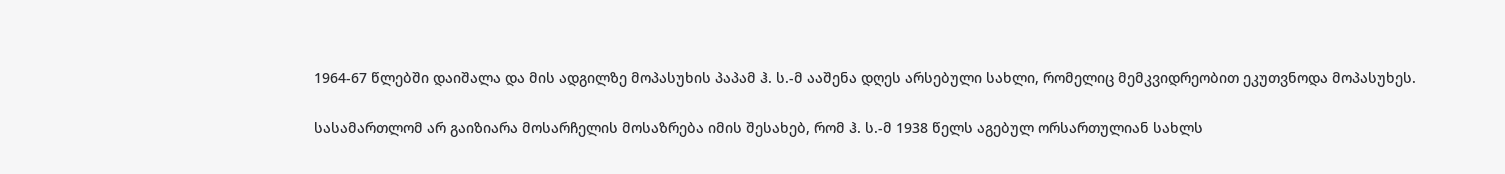1964-67 წლებში დაიშალა და მის ადგილზე მოპასუხის პაპამ ჰ. ს.-მ ააშენა დღეს არსებული სახლი, რომელიც მემკვიდრეობით ეკუთვნოდა მოპასუხეს.

სასამართლომ არ გაიზიარა მოსარჩელის მოსაზრება იმის შესახებ, რომ ჰ. ს.-მ 1938 წელს აგებულ ორსართულიან სახლს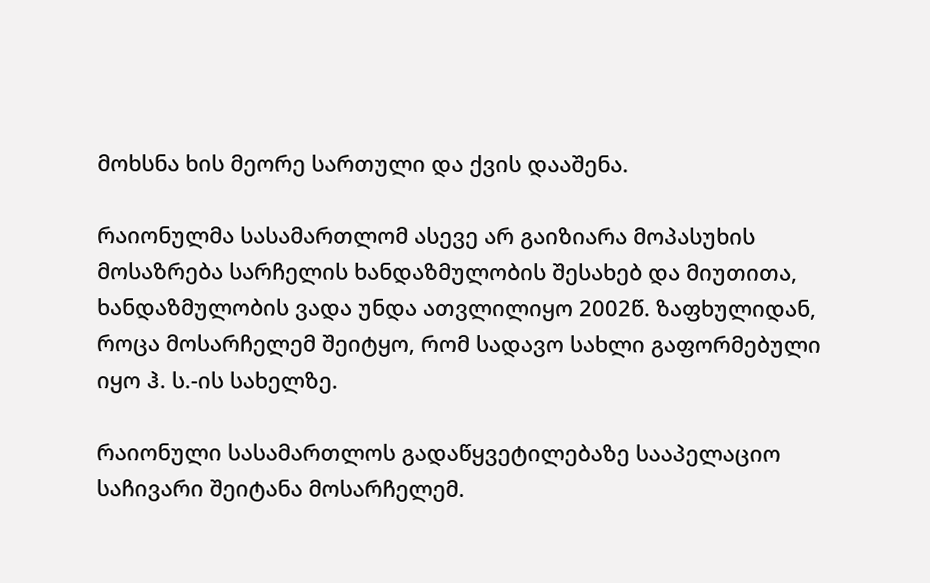მოხსნა ხის მეორე სართული და ქვის დააშენა.

რაიონულმა სასამართლომ ასევე არ გაიზიარა მოპასუხის მოსაზრება სარჩელის ხანდაზმულობის შესახებ და მიუთითა, ხანდაზმულობის ვადა უნდა ათვლილიყო 2002წ. ზაფხულიდან, როცა მოსარჩელემ შეიტყო, რომ სადავო სახლი გაფორმებული იყო ჰ. ს.-ის სახელზე.

რაიონული სასამართლოს გადაწყვეტილებაზე სააპელაციო საჩივარი შეიტანა მოსარჩელემ.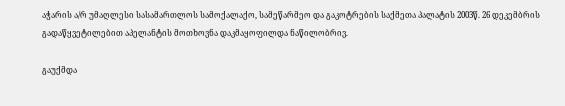აჭარის ა/რ უმაღლესი სასამართლოს სამოქალაქო, სამეწარმეო და გაკოტრების საქმეთა პალატის 2003წ. 26 დეკემბრის გადაწყვეტილებით აპელანტის მოთხოვნა დაკმაყოფილდა ნაწილობრივ.

გაუქმდა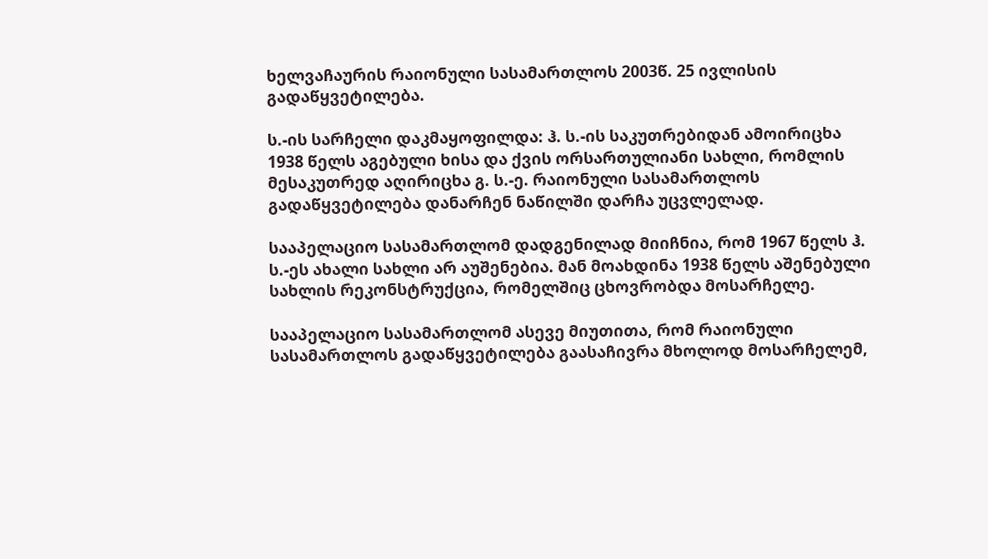ხელვაჩაურის რაიონული სასამართლოს 2003წ. 25 ივლისის გადაწყვეტილება.

ს.-ის სარჩელი დაკმაყოფილდა: ჰ. ს.-ის საკუთრებიდან ამოირიცხა 1938 წელს აგებული ხისა და ქვის ორსართულიანი სახლი, რომლის მესაკუთრედ აღირიცხა გ. ს.-ე. რაიონული სასამართლოს გადაწყვეტილება დანარჩენ ნაწილში დარჩა უცვლელად.

სააპელაციო სასამართლომ დადგენილად მიიჩნია, რომ 1967 წელს ჰ. ს.-ეს ახალი სახლი არ აუშენებია. მან მოახდინა 1938 წელს აშენებული სახლის რეკონსტრუქცია, რომელშიც ცხოვრობდა მოსარჩელე.

სააპელაციო სასამართლომ ასევე მიუთითა, რომ რაიონული სასამართლოს გადაწყვეტილება გაასაჩივრა მხოლოდ მოსარჩელემ,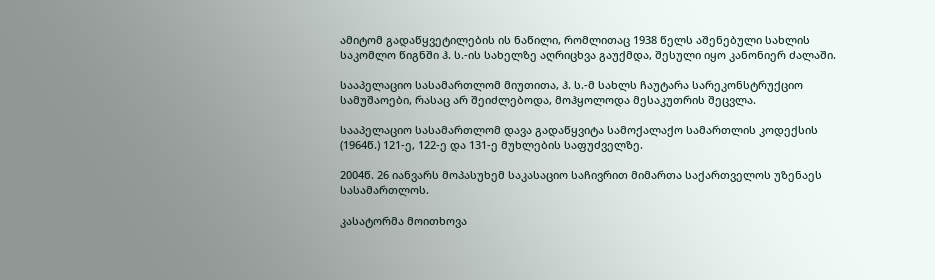ამიტომ გადაწყვეტილების ის ნაწილი, რომლითაც 1938 წელს აშენებული სახლის საკომლო წიგნში ჰ. ს.-ის სახელზე აღრიცხვა გაუქმდა, შესული იყო კანონიერ ძალაში.

სააპელაციო სასამართლომ მიუთითა, ჰ. ს.-მ სახლს ჩაუტარა სარეკონსტრუქციო სამუშაოები, რასაც არ შეიძლებოდა, მოჰყოლოდა მესაკუთრის შეცვლა.

სააპელაციო სასამართლომ დავა გადაწყვიტა სამოქალაქო სამართლის კოდექსის (1964წ.) 121-ე, 122-ე და 131-ე მუხლების საფუძველზე.

2004წ. 26 იანვარს მოპასუხემ საკასაციო საჩივრით მიმართა საქართველოს უზენაეს სასამართლოს.

კასატორმა მოითხოვა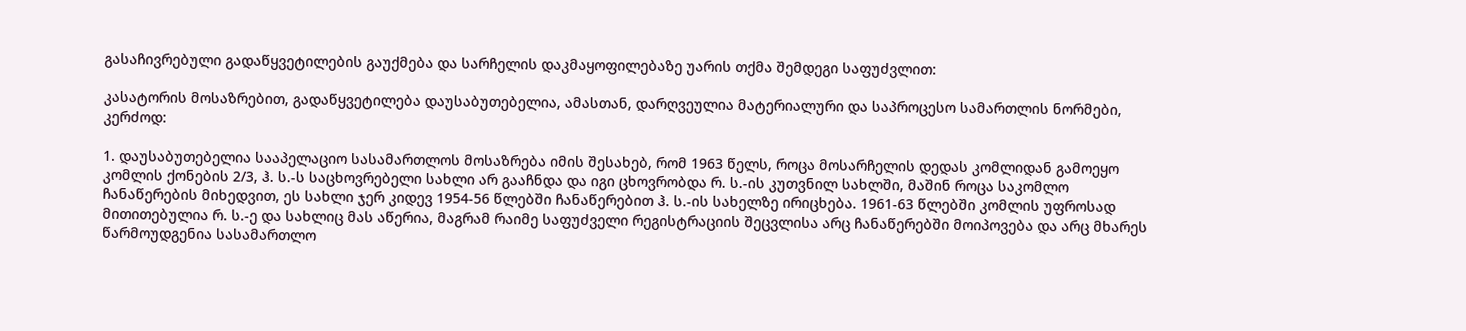გასაჩივრებული გადაწყვეტილების გაუქმება და სარჩელის დაკმაყოფილებაზე უარის თქმა შემდეგი საფუძვლით:

კასატორის მოსაზრებით, გადაწყვეტილება დაუსაბუთებელია, ამასთან, დარღვეულია მატერიალური და საპროცესო სამართლის ნორმები, კერძოდ:

1. დაუსაბუთებელია სააპელაციო სასამართლოს მოსაზრება იმის შესახებ, რომ 1963 წელს, როცა მოსარჩელის დედას კომლიდან გამოეყო კომლის ქონების 2/3, ჰ. ს.-ს საცხოვრებელი სახლი არ გააჩნდა და იგი ცხოვრობდა რ. ს.-ის კუთვნილ სახლში, მაშინ როცა საკომლო ჩანაწერების მიხედვით, ეს სახლი ჯერ კიდევ 1954-56 წლებში ჩანაწერებით ჰ. ს.-ის სახელზე ირიცხება. 1961-63 წლებში კომლის უფროსად მითითებულია რ. ს.-ე და სახლიც მას აწერია, მაგრამ რაიმე საფუძველი რეგისტრაციის შეცვლისა არც ჩანაწერებში მოიპოვება და არც მხარეს წარმოუდგენია სასამართლო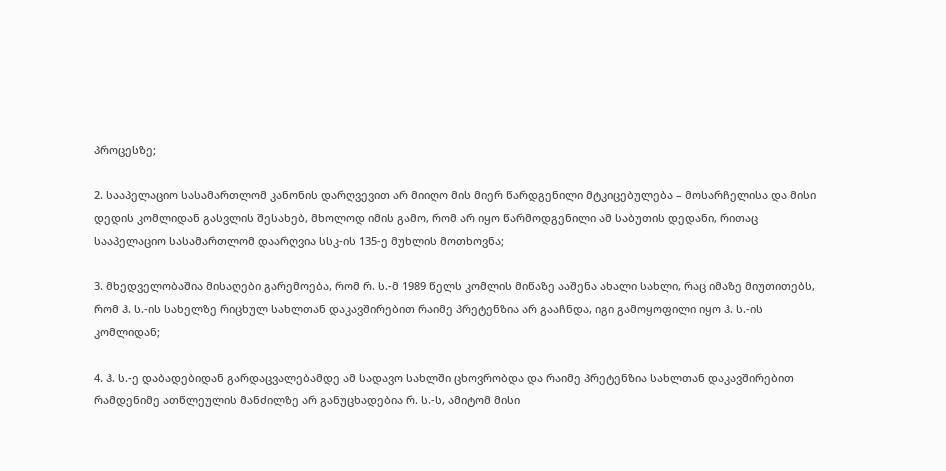პროცესზე;

2. სააპელაციო სასამართლომ კანონის დარღვევით არ მიიღო მის მიერ წარდგენილი მტკიცებულება – მოსარჩელისა და მისი დედის კომლიდან გასვლის შესახებ, მხოლოდ იმის გამო, რომ არ იყო წარმოდგენილი ამ საბუთის დედანი, რითაც სააპელაციო სასამართლომ დაარღვია სსკ-ის 135-ე მუხლის მოთხოვნა;

3. მხედველობაშია მისაღები გარემოება, რომ რ. ს.-მ 1989 წელს კომლის მიწაზე ააშენა ახალი სახლი, რაც იმაზე მიუთითებს, რომ ჰ. ს.-ის სახელზე რიცხულ სახლთან დაკავშირებით რაიმე პრეტენზია არ გააჩნდა, იგი გამოყოფილი იყო ჰ. ს.-ის კომლიდან;

4. ჰ. ს.-ე დაბადებიდან გარდაცვალებამდე ამ სადავო სახლში ცხოვრობდა და რაიმე პრეტენზია სახლთან დაკავშირებით რამდენიმე ათწლეულის მანძილზე არ განუცხადებია რ. ს.-ს, ამიტომ მისი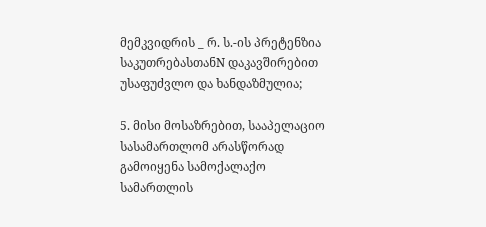მემკვიდრის _ რ. ს.-ის პრეტენზია საკუთრებასთანN დაკავშირებით უსაფუძვლო და ხანდაზმულია;

5. მისი მოსაზრებით, სააპელაციო სასამართლომ არასწორად გამოიყენა სამოქალაქო სამართლის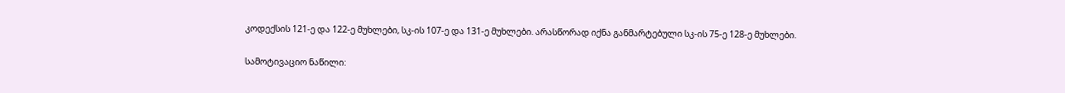კოდექსის 121-ე და 122-ე მუხლები, სკ-ის 107-ე და 131-ე მუხლები. არასწორად იქნა განმარტებული სკ-ის 75-ე 128-ე მუხლები.

სამოტივაციო ნაწილი: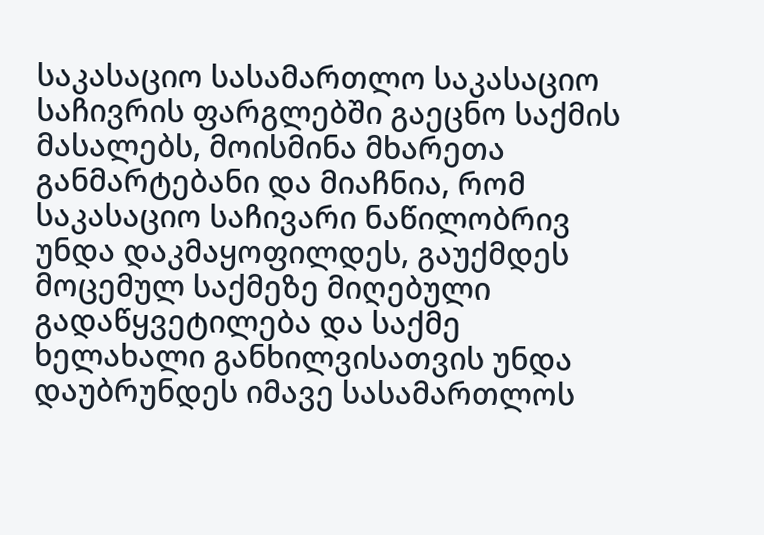საკასაციო სასამართლო საკასაციო საჩივრის ფარგლებში გაეცნო საქმის მასალებს, მოისმინა მხარეთა განმარტებანი და მიაჩნია, რომ საკასაციო საჩივარი ნაწილობრივ უნდა დაკმაყოფილდეს, გაუქმდეს მოცემულ საქმეზე მიღებული გადაწყვეტილება და საქმე ხელახალი განხილვისათვის უნდა დაუბრუნდეს იმავე სასამართლოს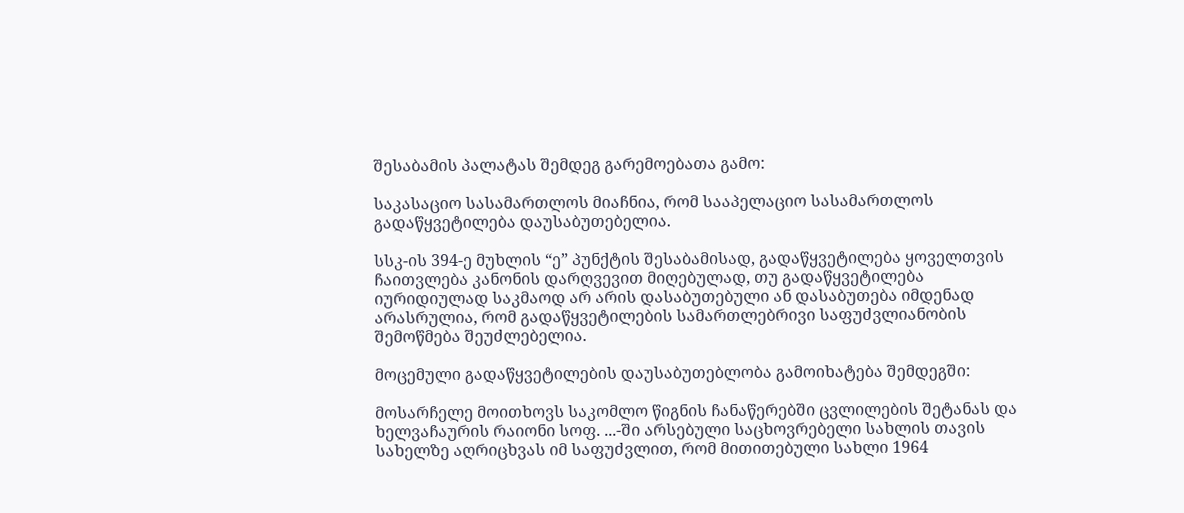შესაბამის პალატას შემდეგ გარემოებათა გამო:

საკასაციო სასამართლოს მიაჩნია, რომ სააპელაციო სასამართლოს გადაწყვეტილება დაუსაბუთებელია.

სსკ-ის 394-ე მუხლის “ე” პუნქტის შესაბამისად, გადაწყვეტილება ყოველთვის ჩაითვლება კანონის დარღვევით მიღებულად, თუ გადაწყვეტილება იურიდიულად საკმაოდ არ არის დასაბუთებული ან დასაბუთება იმდენად არასრულია, რომ გადაწყვეტილების სამართლებრივი საფუძვლიანობის შემოწმება შეუძლებელია.

მოცემული გადაწყვეტილების დაუსაბუთებლობა გამოიხატება შემდეგში:

მოსარჩელე მოითხოვს საკომლო წიგნის ჩანაწერებში ცვლილების შეტანას და ხელვაჩაურის რაიონი სოფ. ...-ში არსებული საცხოვრებელი სახლის თავის სახელზე აღრიცხვას იმ საფუძვლით, რომ მითითებული სახლი 1964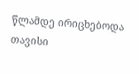წლამდე ირიცხებოდა თავისი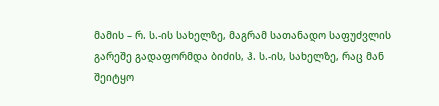მამის – რ. ს.-ის სახელზე, მაგრამ სათანადო საფუძვლის გარეშე გადაფორმდა ბიძის, ჰ. ს.-ის, სახელზე, რაც მან შეიტყო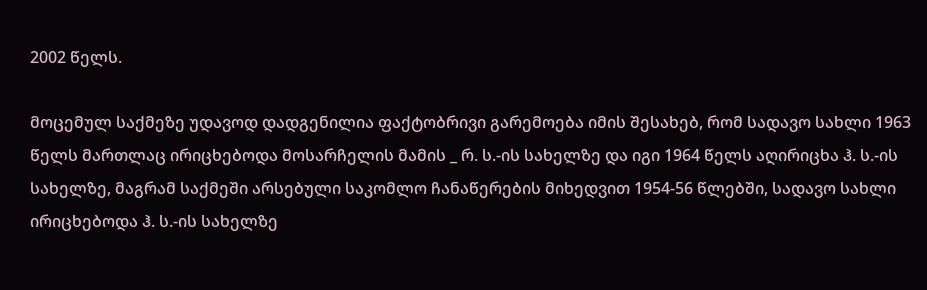2002 წელს.

მოცემულ საქმეზე უდავოდ დადგენილია ფაქტობრივი გარემოება იმის შესახებ, რომ სადავო სახლი 1963 წელს მართლაც ირიცხებოდა მოსარჩელის მამის _ რ. ს.-ის სახელზე და იგი 1964 წელს აღირიცხა ჰ. ს.-ის სახელზე, მაგრამ საქმეში არსებული საკომლო ჩანაწერების მიხედვით 1954-56 წლებში, სადავო სახლი ირიცხებოდა ჰ. ს.-ის სახელზე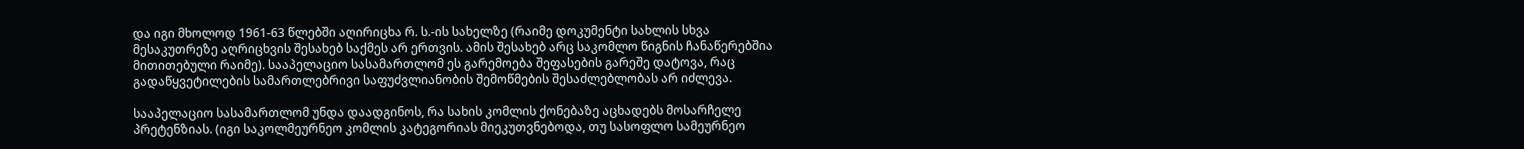და იგი მხოლოდ 1961-63 წლებში აღირიცხა რ. ს.-ის სახელზე (რაიმე დოკუმენტი სახლის სხვა მესაკუთრეზე აღრიცხვის შესახებ საქმეს არ ერთვის. ამის შესახებ არც საკომლო წიგნის ჩანაწერებშია მითითებული რაიმე). სააპელაციო სასამართლომ ეს გარემოება შეფასების გარეშე დატოვა, რაც გადაწყვეტილების სამართლებრივი საფუძვლიანობის შემოწმების შესაძლებლობას არ იძლევა.

სააპელაციო სასამართლომ უნდა დაადგინოს, რა სახის კომლის ქონებაზე აცხადებს მოსარჩელე პრეტენზიას. (იგი საკოლმეურნეო კომლის კატეგორიას მიეკუთვნებოდა, თუ სასოფლო სამეურნეო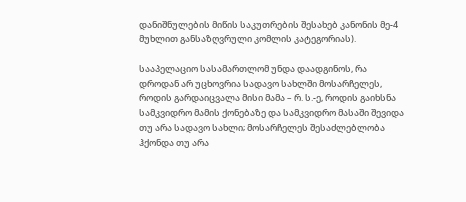დანიშნულების მიწის საკუთრების შესახებ კანონის მე-4 მუხლით განსაზღვრული კომლის კატეგორიას).

სააპელაციო სასამართლომ უნდა დაადგინოს, რა დროდან არ უცხოვრია სადავო სახლში მოსარჩელეს, როდის გარდაიცვალა მისი მამა – რ. ს.-ე, როდის გაიხსნა სამკვიდრო მამის ქონებაზე და სამკვიდრო მასაში შევიდა თუ არა სადავო სახლი; მოსარჩელეს შესაძლებლობა ჰქონდა თუ არა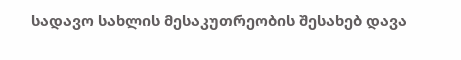სადავო სახლის მესაკუთრეობის შესახებ დავა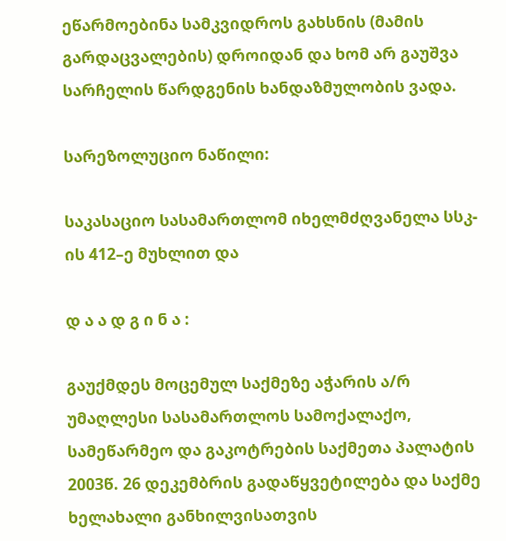ეწარმოებინა სამკვიდროს გახსნის (მამის გარდაცვალების) დროიდან და ხომ არ გაუშვა სარჩელის წარდგენის ხანდაზმულობის ვადა.

სარეზოლუციო ნაწილი:

საკასაციო სასამართლომ იხელმძღვანელა სსკ-ის 412–ე მუხლით და

დ ა ა დ გ ი ნ ა :

გაუქმდეს მოცემულ საქმეზე აჭარის ა/რ უმაღლესი სასამართლოს სამოქალაქო, სამეწარმეო და გაკოტრების საქმეთა პალატის 2003წ. 26 დეკემბრის გადაწყვეტილება და საქმე ხელახალი განხილვისათვის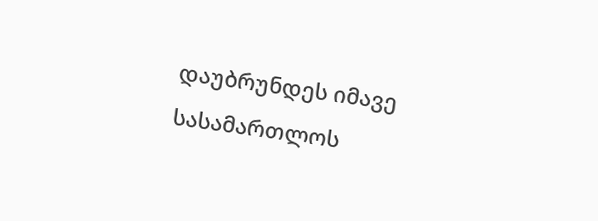დაუბრუნდეს იმავე სასამართლოს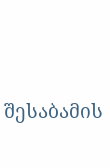შესაბამის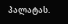პალატას.